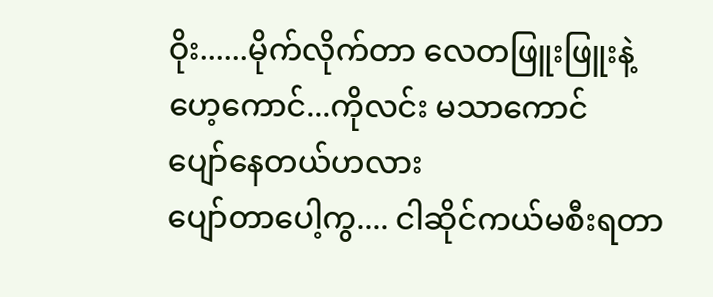ဝိုး......မိုက်လိုက်တာ လေတဖြူးဖြူးနဲ့
ဟေ့ကောင်...ကိုလင်း မသာကောင်
ပျော်နေတယ်ဟလား
ပျော်တာပေါ့ကွ.... ငါဆိုင်ကယ်မစီးရတာ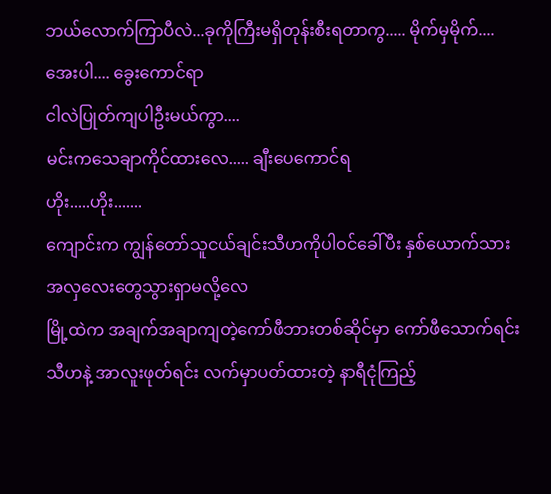ဘယ်လောက်ကြာပီလဲ...ခုကိုကြီးမရှိတုန်းစီးရတာကွ..... မိုက်မှမိုက်....
အေးပါ.... ခွေးကောင်ရာ
ငါလဲပြုတ်ကျပါဦးမယ်ကွာ....
မင်းကသေချာကိုင်ထားလေ..... ချီးပေကောင်ရ
ဟိုး.....ဟိုး.......
ကျောင်းက ကျွန်တော်သူငယ်ချင်းသီဟကိုပါဝင်ခေါ်ပီး နှစ်ယောက်သားအလှလေးတွေသွားရှာမလို့လေ
မြို့ထဲက အချက်အချာကျတဲ့ကော်ဖီဘားတစ်ဆိုင်မှာ ကော်ဖီသောက်ရင်း သီဟနဲ့ အာလူးဖုတ်ရင်း လက်မှာပတ်ထားတဲ့ နာရီငုံကြည့်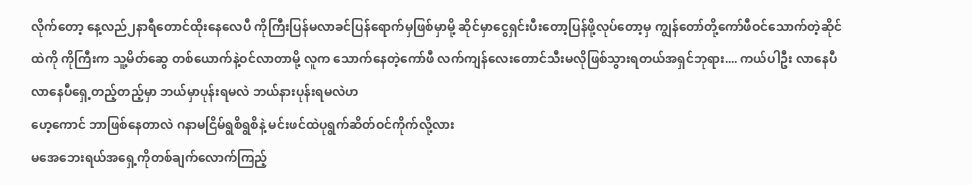လိုက်တော့ နေ့လည်၂နာရီတောင်ထိုးနေလေပီ ကိုကြီးပြန်မလာခင်ပြန်ရောက်မှဖြစ်မှာမို့ ဆိုင်မှာငွေရှင်းပီးတော့ပြန်ဖို့လုပ်တော့မှ ကျွန်တော်တို့ကော်ဖီဝင်သောက်တဲ့ဆိုင်ထဲကို ကိုကြီးက သူ့မိတ်ဆွေ တစ်ယောက်နဲ့ဝင်လာတာမို့ လူက သောက်နေတဲ့ကော်ဖီ လက်ကျန်လေးတောင်သီးမလိုဖြစ်သွားရတယ်အရှင်ဘုရား.... ကယ်ပါဦး လာနေပီ လာနေပီရှေ့တည့်တည့်မှာ ဘယ်မှာပုန်းရမလဲ ဘယ်နားပုန်းရမလဲဟ
ဟေ့ကောင် ဘာဖြစ်နေတာလဲ ဂနာမငြိမ်ရွစိရွစိနဲ့ မင်းဖင်ထဲပုရွက်ဆိတ်ဝင်ကိုက်လို့လား
မအေဘေးရယ်အရှေ့ကိုတစ်ချက်လောက်ကြည့်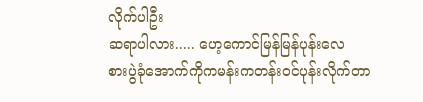လိုက်ပါဦး
ဆရာပါလား..... ဟေ့ကောင်မြန်မြန်ပုန်းလေ
စားပွဲခုံအောက်ကိုကမန်းကတန်းဝင်ပုန်းလိုက်တာ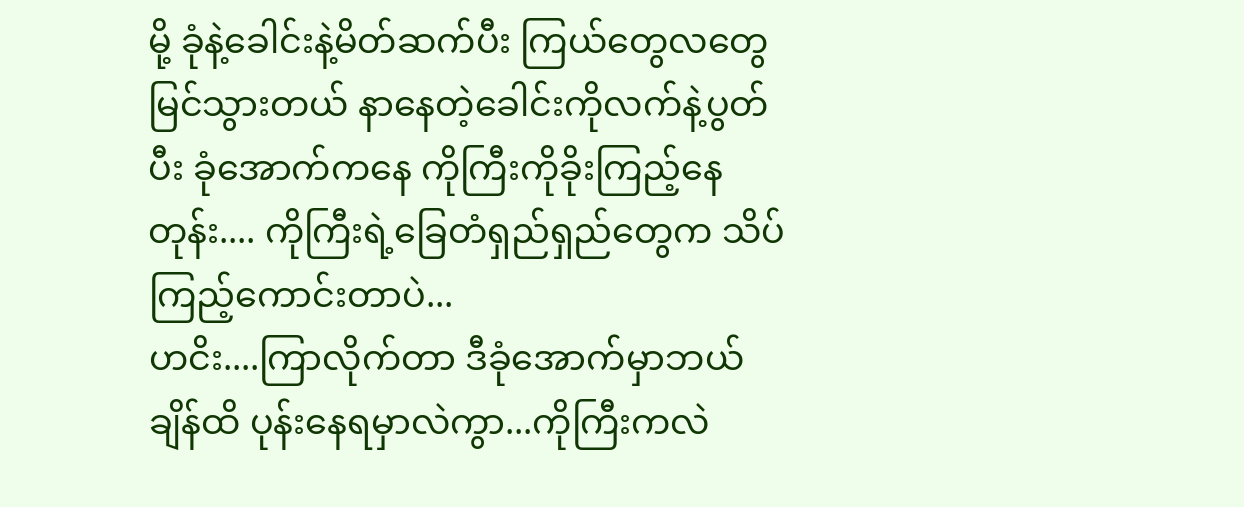မို့ ခုံနဲ့ခေါင်းနဲ့မိတ်ဆက်ပီး ကြယ်တွေလတွေမြင်သွားတယ် နာနေတဲ့ခေါင်းကိုလက်နဲ့ပွတ်ပီး ခုံအောက်ကနေ ကိုကြီးကိုခိုးကြည့်နေတုန်း.... ကိုကြီးရဲ့ခြေတံရှည်ရှည်တွေက သိပ်ကြည့်ကောင်းတာပဲ...
ဟငိး....ကြာလိုက်တာ ဒီခုံအောက်မှာဘယ်ချိန်ထိ ပုန်းနေရမှာလဲကွာ...ကိုကြီးကလဲ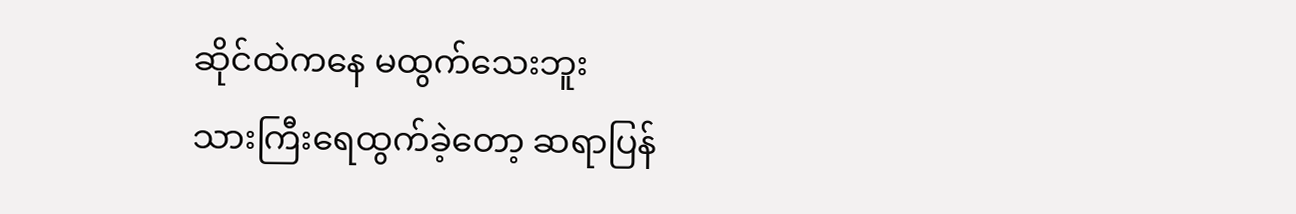ဆိုင်ထဲကနေ မထွက်သေးဘူး
သားကြီးရေထွက်ခဲ့တော့ ဆရာပြန်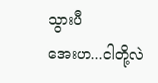သွားပီ
အေးဟ...ငါတို့လဲ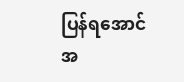ပြန်ရအောင်
အ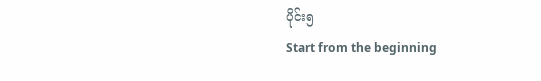ပိုင်း၅
Start from the beginning